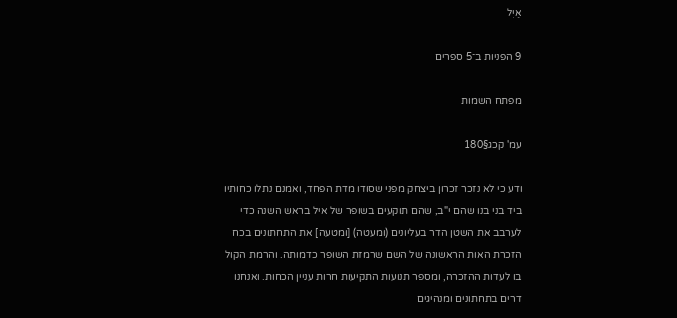אַיִל

9 הפניות ב־5 ספרים

מפתח השמות

עמ' קכג§180

ודע כי לא נזכר זכרון ביצחק מפני שסודו מדת הפחד, ואמנם נתלו כחותיו ביד בני בנו שהם י"ב, שהם תוקעים בשופר של איל בראש השנה כדי לערבב את השטן הדר בעליונים (ומעטה) [ומטעה] את התחתונים בכח הזכרת האות הראשונה של השם שרמזת השופר כדמותה. והרמת הקול בו לעדות ההזכרה, ומספר תנועות התקיעות חרות עניין הכחות. ואנחנו דרים בתחתונים ומנהיגים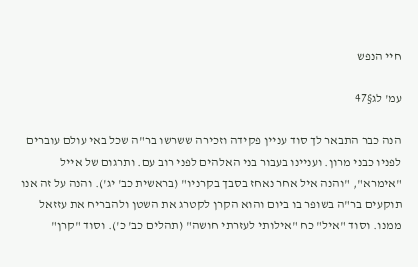חיי הנפש

עמ' לג§47

הנה כבר התבאר לך סוד עניין פקידה וזכירה ששרשו בר"ה שכל באי עולם עוברים לפניו כבני מרון. ועניינו בעבור בני האלהים לפני רוב עם. ותרגום של אייל "אימרא", "והנה איל אחר נאחז בסבך בקרניו" (בראשית כב' יג'). והנה על זה אנו תוקעים בר"ה בשופר בו ביום והוא הקרן לקטרג את השטן ולהבריח את עזזאל ממנו. וסוד "איל" כח "אילותי לעזרתי חושה" (תהלים כב' כ'). וסוד "קרן"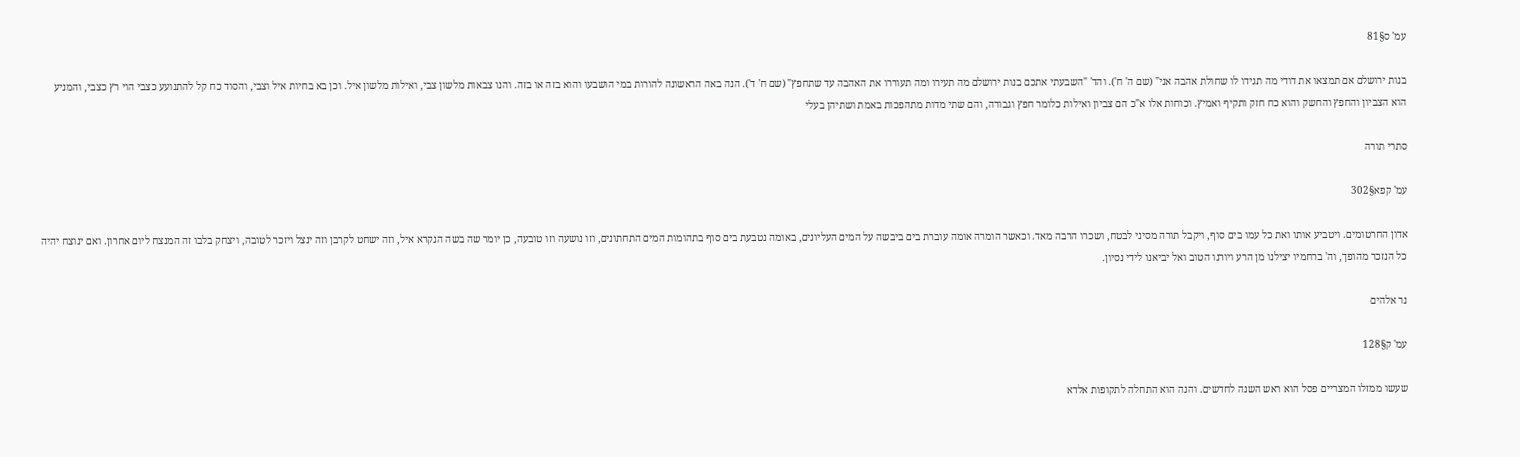עמ' ס§81

בנות ירושלם אם תמצאו את דודי מה תגידו לו שחולת אהבה אני" (שם ה' ח'). והד' "השבעתי אתכם בנות ירושלם מה תעירו ומה תעוררו את האהבה עד שתחפץ" (שם ח' ד'). הנה באה הראשונה להורות במי הושבעו והוא בזה או בזה. והנו צבאות מלשון צבי, ואילות מלשון איל. וכן בא בחיות איל וצבי, והסוד כח קל להתנועע כצבי הוי רץ כצבי, והמניע הוא הצביון והחפץ והחשק והוא כח חזק ותקיף ואמיץ. וכוחות אלו א"כ הם צביון ואילות כלומר חפץ וגבורה, והם שתי מדות מתהפכות באמת ושתיהן בעלי

סתרי תורה

עמ' קפא§302

אדון החרטומים. ויטביע אותו ואת כל עמו בים סוף, ויקבל תורה מסיני לבטח, ושכרו הרבה מאד. וכאשר הומרה אומה עוברת בים ביבשה על המים העליונים, באומה נטבעת בים סוף בתהומות המים התחתונים, וזו נושעה וזו טובעה, כן יומר שה בשה הנקרא איל, וזה ישחט לקרבן וזה ינצל ויזכר לטובה, ויצחק בלבו זה המנצח ליום אחרון. ואם ינוצח יהיה כל הנזכר מהופך, וה' ברחמיו יצילנו מן הרע ויורנו הטוב ואל יביאנו לידי נסיון.

נר אלהים

עמ' ק§128

שעשו ממזלו המצריים פסל הוא ראש השנה לחדשים. והנה הוא התחלה לתקופות אלדא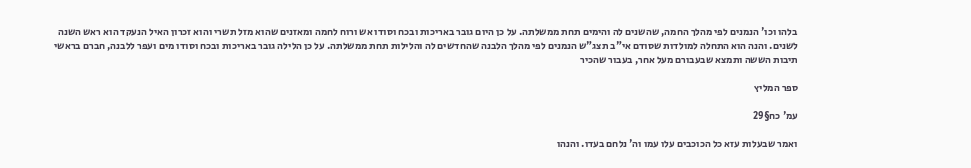בלהו וכו' הנמנים לפי מהלך החמה, שהשנים לה והימים תחת ממשלתה. על כן היום גובר באריכות ובכח וסודו אש ורוח לחמה ומאזנים שהוא מזל תשרי והוא זכרון האיל הנעקד הוא ראש השנה לשנים. והנה הוא התחלה למולדות שסודם אי"ב תצג"ש הנמנים לפי מהלך הלבנה שהחדשים לה והלילות תחת ממשלתה. על כן הלילה גובר באריכות ובכח וסודו מים ועפר ללבנה, חברם בראשי תיבות הששה ותמצא שבעבורם מעל אחר, בעבור שהכיר

ספר המליץ

עמ' כח§29

ואמר שבעלות עזא כל הכוכבים עלו עמו וה' נלחם בעדו. והנהו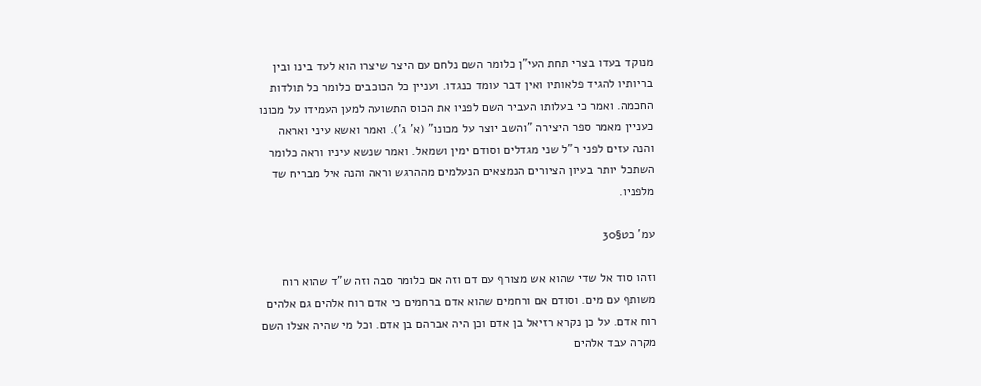מנוקד בעדו בצרי תחת העי"ן כלומר השם נלחם עם היצר שיצרו הוא לעד בינו ובין בריותיו להגיד פלאותיו ואין דבר עומד כנגדו. ועניין כל הכוכבים כלומר כל תולדות החכמה. ואמר כי בעלותו העביר השם לפניו את הכוס התשועה למען העמידו על מכונו כעניין מאמר ספר היצירה "והשב יוצר על מכונו" (א' ג'). ואמר ואשא עיני ואראה והנה עזים לפני ר"ל שני מגדלים וסודם ימין ושמאל. ואמר שנשא עיניו וראה כלומר השתכל יותר בעיון הציורים הנמצאים הנעלמים מההרגש וראה והנה איל מבריח שד מלפניו.

עמ' כט§30

וזהו סוד אל שדי שהוא אש מצורף עם דם וזה אם כלומר סבה וזה ש"ד שהוא רוח משותף עם מים. וסודם אם ורחמים שהוא אדם ברחמים כי אדם רוח אלהים גם אלהים רוח אדם. על כן נקרא רזיאל בן אדם וכן היה אברהם בן אדם. וכל מי שהיה אצלו השם מקרה עבד אלהים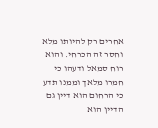אחרים רק להיותו מלא וחסר זה הכרחי. והוא רוח סמאל ודעהו כי חמרו מלאך וממנו תדע כי הרחום הוא דיין גם הדיין הוא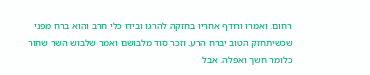רחום. ואמרו ורודף אחריו בחזקה להרגו ובידו כלי חרב והוא ברח מפני שכשיתחזק הטוב יברח הרע. וזכר סוד מלבושם ואמר שלבוש השר שחור כלומר חשך ואפלה. אבל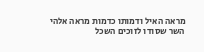מראה האיל ודמותו כדמות מראה אלהי השר שסודו לזוכים השכל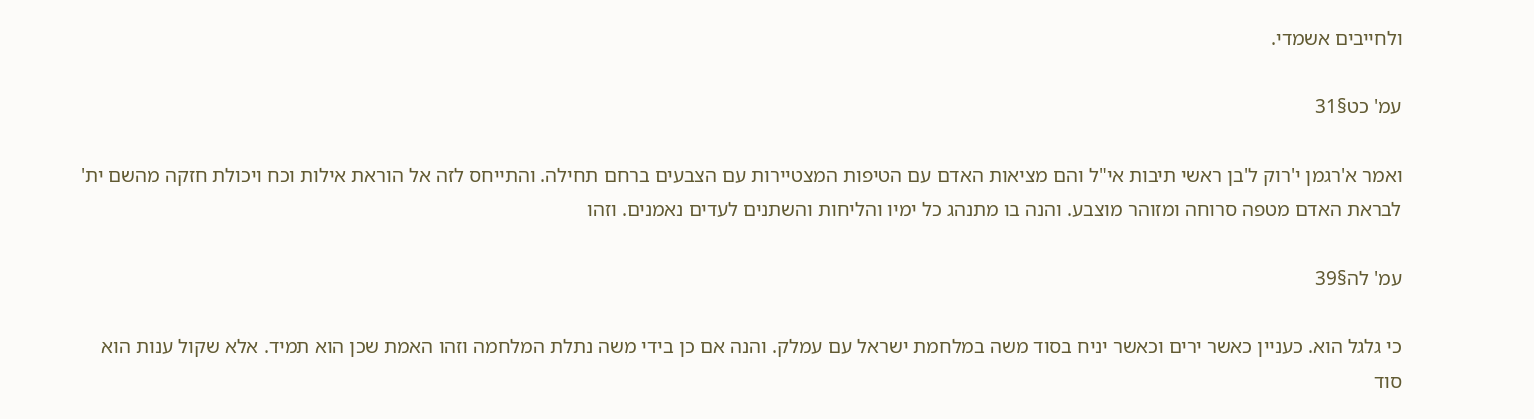ולחייבים אשמדי.

עמ' כט§31

ואמר א'רגמן י'רוק ל'בן ראשי תיבות אי"ל והם מציאות האדם עם הטיפות המצטיירות עם הצבעים ברחם תחילה. והתייחס לזה אל הוראת אילות וכח ויכולת חזקה מהשם ית' לבראת האדם מטפה סרוחה ומזוהר מוצבע. והנה בו מתנהג כל ימיו והליחות והשתנים לעדים נאמנים. וזהו

עמ' לה§39

כי גלגל הוא. כעניין כאשר ירים וכאשר יניח בסוד משה במלחמת ישראל עם עמלק. והנה אם כן בידי משה נתלת המלחמה וזהו האמת שכן הוא תמיד. אלא שקול ענות הוא סוד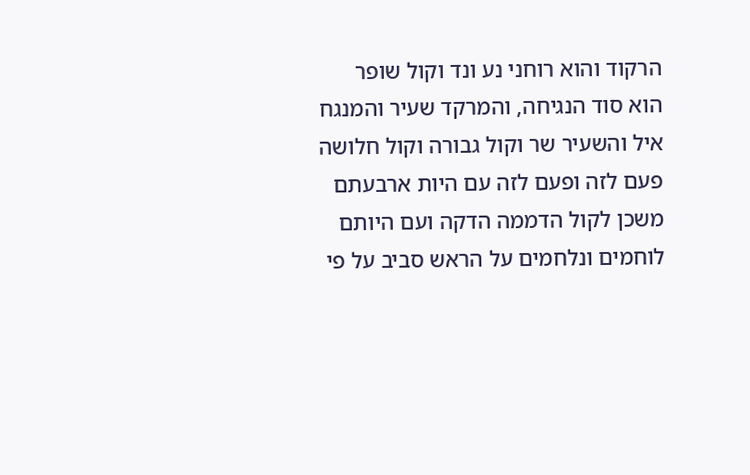הרקוד והוא רוחני נע ונד וקול שופר הוא סוד הנגיחה, והמרקד שעיר והמנגח איל והשעיר שר וקול גבורה וקול חלושה פעם לזה ופעם לזה עם היות ארבעתם משכן לקול הדממה הדקה ועם היותם לוחמים ונלחמים על הראש סביב על פי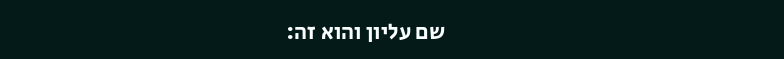שם עליון והוא זה: